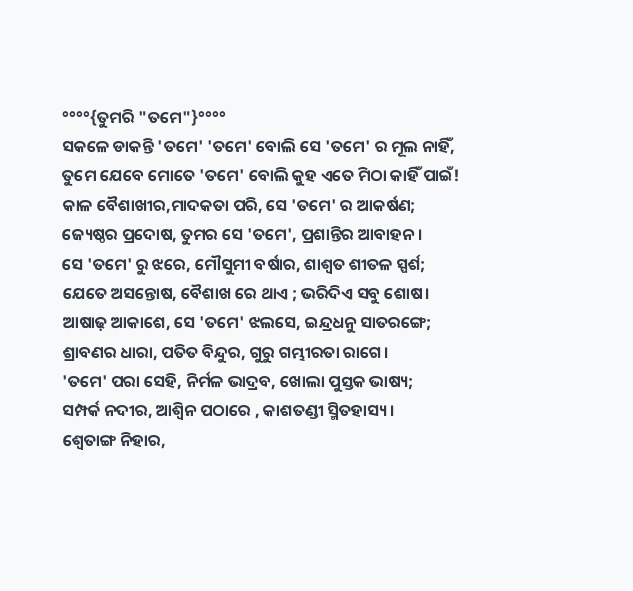°°°°{ତୁମରି "ତମେ"}°°°°
ସକଳେ ଡାକନ୍ତି 'ତମେ' 'ତମେ' ବୋଲି ସେ 'ତମେ' ର ମୂଲ ନାହିଁ,
ତୁମେ ଯେବେ ମୋତେ 'ତମେ' ବୋଲି କୁହ ଏତେ ମିଠା କାହିଁ ପାଇଁ!
କାଳ ବୈଶାଖୀର,ମାଦକତା ପରି, ସେ 'ତମେ' ର ଆକର୍ଷଣ;
ଜ୍ୟେଷ୍ଠର ପ୍ରଦୋଷ, ତୁମର ସେ 'ତମେ', ପ୍ରଶାନ୍ତିର ଆବାହନ।
ସେ 'ତମେ' ରୁ ଝରେ, ମୌସୁମୀ ବର୍ଷାର, ଶାଶ୍ଵତ ଶୀତଳ ସ୍ପର୍ଶ;
ଯେତେ ଅସନ୍ତୋଷ, ବୈଶାଖ ରେ ଥାଏ ; ଭରିଦିଏ ସବୁ ଶୋଷ।
ଆଷାଢ଼ ଆକାଶେ, ସେ 'ତମେ' ଝଲସେ, ଇନ୍ଦ୍ରଧନୁ ସାତରଙ୍ଗେ;
ଶ୍ରାବଣର ଧାରା, ପତିତ ବିନ୍ଦୁର, ଗୁରୁ ଗମ୍ଭୀରତା ରାଗେ।
'ତମେ' ପରା ସେହି, ନିର୍ମଳ ଭାଦ୍ରବ, ଖୋଲା ପୁସ୍ତକ ଭାଷ୍ୟ;
ସମ୍ପର୍କ ନଦୀର, ଆଶ୍ୱିନ ପଠାରେ , କାଶତଣ୍ଡୀ ସ୍ମିତହାସ୍ୟ।
ଶ୍ୱେତାଙ୍ଗ ନିହାର,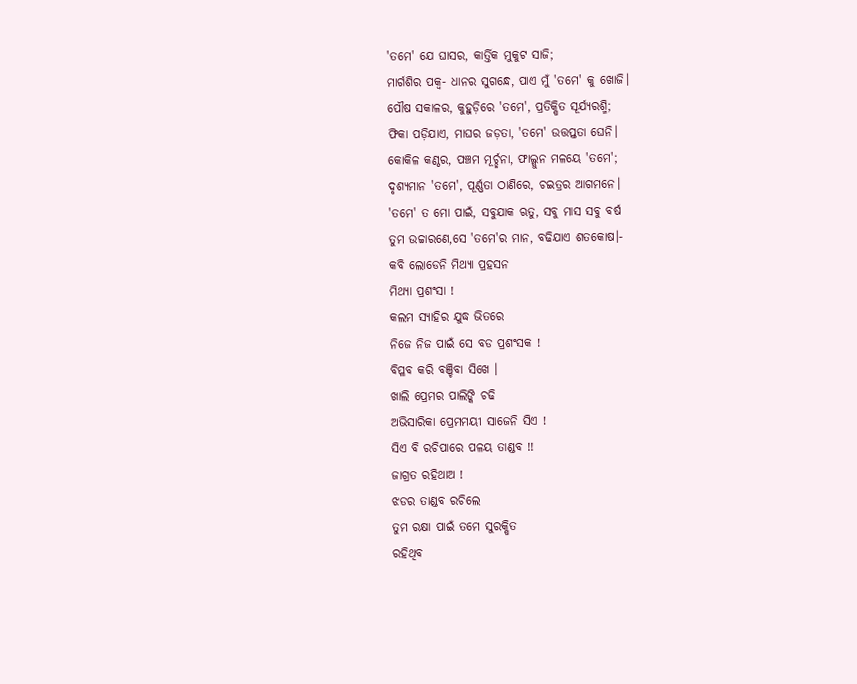'ତମେ' ଯେ ଘାସର, କାର୍ତ୍ତିକ ମୁକୁଟ ସାଜି;
ମାର୍ଗଶିର ପକ୍ୱ- ଧାନର ସୁଗନ୍ଧେ, ପାଏ ମୁଁ 'ତମେ' କୁ ଖୋଜି।
ପୌଷ ସକାଳର, କୁହୁଡ଼ିରେ 'ତମେ', ପ୍ରତିକ୍ଷିତ ସୂର୍ଯ୍ୟରଶ୍ମି;
ଫିକା ପଡ଼ିଯାଏ, ମାଘର ଜଡ଼ତା, 'ତମେ' ଉତ୍ତପ୍ତତା ଘେନି।
କୋକିଳ କଣ୍ଠର, ପଞ୍ଚମ ମୂର୍ଚ୍ଛନା, ଫାଲ୍ଗୁନ ମଳୟେ 'ତମେ';
ଦୃଶ୍ୟମାନ 'ତମେ', ପୂର୍ଣ୍ଣତା ଠାଣିରେ, ଚଇତ୍ରର ଆଗମନେ।
'ତମେ' ତ ମୋ ପାଇଁ, ସବୁଯାକ ଋତୁ, ସବୁ ମାସ ସବୁ ବର୍ଷ
ତୁମ ଉଚ୍ଚାରଣେ,ସେ 'ତମେ'ର ମାନ, ବଢିଯାଏ ଶତକୋଷ।-
କବି ଲୋଡେନି ମିଥ୍ୟା ପ୍ରହସନ
ମିଥ୍ୟା ପ୍ରଶଂସା !
କଲମ ସ୍ୟାହିର ଯୁଦ୍ଧ ଭିତରେ
ନିଜେ ନିଜ ପାଇଁ ସେ ବଡ ପ୍ରଶଂସକ !
ବିପ୍ଳବ କରି ବଞ୍ଚିବା ସିଖେ ।
ଖାଲି ପ୍ରେମର ପାଲିଙ୍କି ଚଢି
ଅଭିସାରିକା ପ୍ରେମମୟୀ ସାଜେନି ସିଏ !
ସିଏ ବି ରଚିପାରେ ପଳୟ ତାଣ୍ଡବ !!
ଜାଗ୍ରତ ରହିଥାଅ !
ଝଡର ତାଣ୍ଡବ ରଚିଲେ
ତୁମ ରକ୍ଷା ପାଇଁ ତମେ ସୁରକ୍ଷିତ
ରହିଥିବ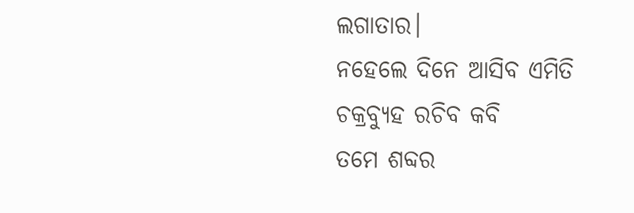ଲଗାତାର।
ନହେଲେ ଦିନେ ଆସିବ ଏମିତି
ଚକ୍ରବ୍ୟୁହ ରଚିବ କବି
ତମେ ଶବ୍ଦର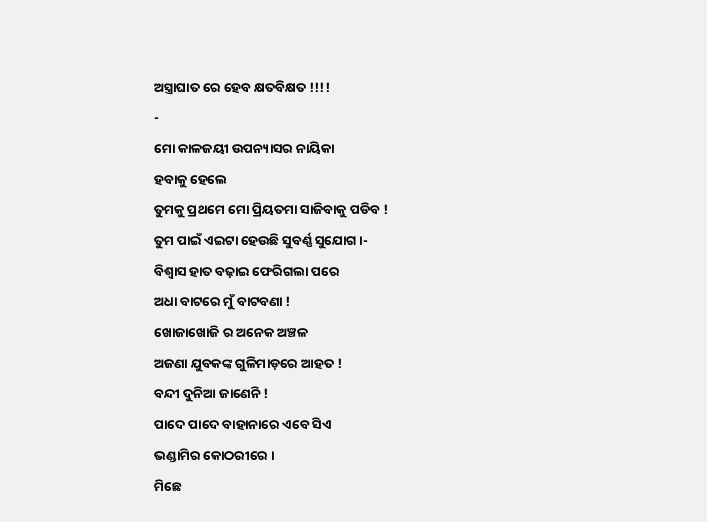ଅସ୍ତ୍ରାଘାତ ରେ ହେବ କ୍ଷତବିକ୍ଷତ !!!!
-
ମୋ କାଳଜୟୀ ଉପନ୍ୟାସର ନାୟିକା
ହବାକୁ ହେଲେ
ତୁମକୁ ପ୍ରଥମେ ମୋ ପ୍ରିୟତମା ସାଜିବାକୁ ପଡିବ !
ତୁମ ପାଇଁ ଏଇଟା ହେଉଛି ସୁବର୍ଣ୍ଣ ସୁଯୋଗ ।-
ବିଶ୍ଵାସ ହାତ ବଢ଼ାଇ ଫେରିଗଲା ପରେ
ଅଧା ବାଟରେ ମୁଁ ବାଟବଣା !
ଖୋଜାଖୋଜି ର ଅନେକ ଅଞ୍ଚଳ
ଅଜଣା ଯୁବକଙ୍କ ଗୁଳିମାଡ଼ରେ ଆହତ !
ବନ୍ଦୀ ଦୁନିଆ ଜାଣେନି !
ପାଦେ ପାଦେ ବାହାନାରେ ଏବେ ସିଏ
ଭଣ୍ଡାମିର କୋଠରୀରେ ।
ମିଛେ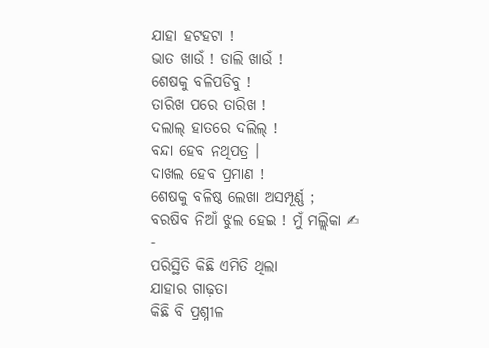ଯାହା ହଟହଟା !
ଭାତ ଖାଉଁ ! ଡାଲି ଖାଉଁ !
ଶେଷକୁ ବଳିପଡିବୁ !
ତାରିଖ ପରେ ତାରିଖ !
ଦଲାଲ୍ ହାତରେ ଦଲିଲ୍ !
ବନ୍ଦା ହେବ ନଥିପତ୍ର ।
ଦାଖଲ ହେବ ପ୍ରମାଣ !
ଶେଷକୁ ବଳିଷ୍ଠ ଲେଖା ଅସମ୍ପୂର୍ଣ୍ଣ ;
ବରଷିବ ନିଆଁ ଝୁଲ ହେଇ ! ମୁଁ ମଲ୍ଲିକା ✍
-
ପରିସ୍ଥିତି କିଛି ଏମିତି ଥିଲା
ଯାହାର ଗାଢ଼ତା
କିଛି ବି ପ୍ରଶ୍ନୀଳ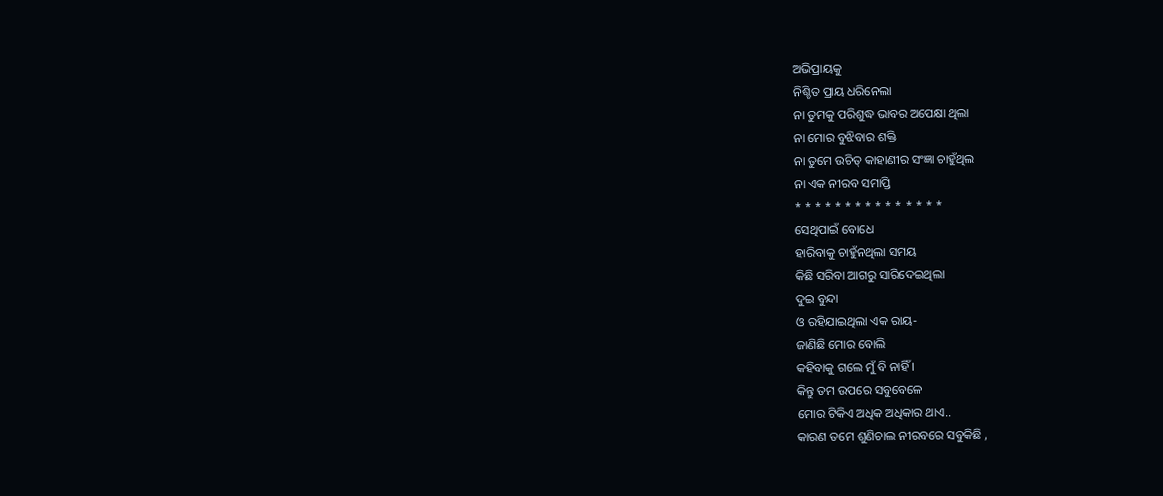ଅଭିପ୍ରାୟକୁ
ନିଶ୍ଚିତ ପ୍ରାୟ ଧରିନେଲା
ନା ତୁମକୁ ପରିଶୁଦ୍ଧ ଭାବର ଅପେକ୍ଷା ଥିଲା
ନା ମୋର ବୁଝିବାର ଶକ୍ତି
ନା ତୁମେ ଉଚିତ୍ କାହାଣୀର ସଂଜ୍ଞା ଚାହୁଁଥିଲ
ନା ଏକ ନୀରବ ସମାପ୍ତି
* * * * * * * * * * * * * * *
ସେଥିପାଇଁ ବୋଧେ
ହାରିବାକୁ ଚାହୁଁନଥିଲା ସମୟ
କିଛି ସରିବା ଆଗରୁ ସାରିଦେଇଥିଲା
ଦୁଇ ବୁନ୍ଦା
ଓ ରହିଯାଇଥିଲା ଏକ ରାୟ-
ଜାଣିଛି ମୋର ବୋଲି
କହିବାକୁ ଗଲେ ମୁଁ ବି ନାହିଁ ।
କିନ୍ତୁ ତମ ଉପରେ ସବୁବେଳେ
ମୋର ଟିକିଏ ଅଧିକ ଅଧିକାର ଥାଏ..
କାରଣ ତମେ ଶୁଣିଚାଲ ନୀରବରେ ସବୁକିଛି ,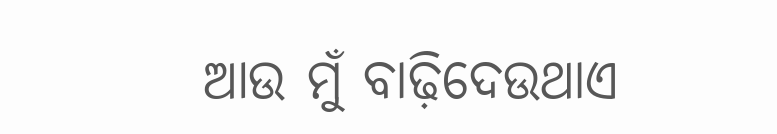ଆଉ ମୁଁ ବାଢ଼ିଦେଉଥାଏ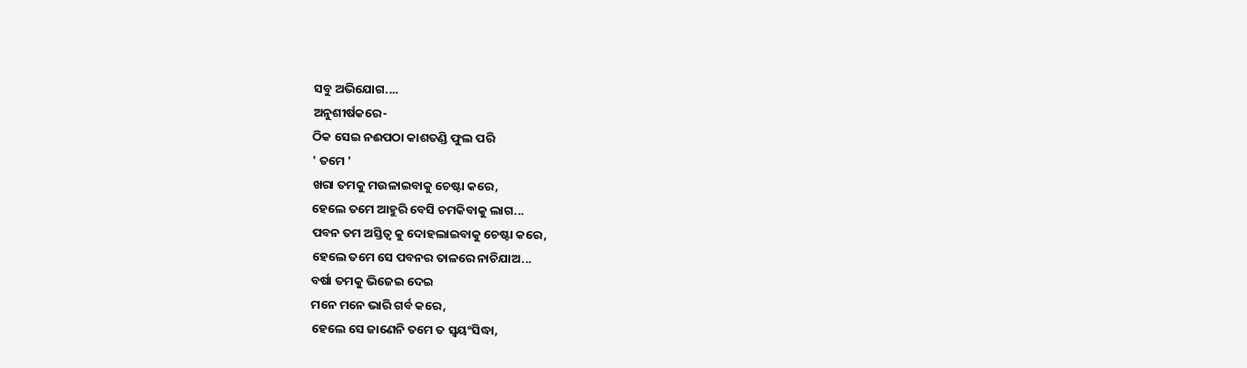ସବୁ ଅଭିଯୋଗ....
ଅନୁଶୀର୍ଷକରେ-
ଠିକ ସେଇ ନଈପଠା କାଶତଣ୍ଡି ଫୁଲ ପରି
' ତମେ '
ଖରା ତମକୁ ମଉଳାଇବାକୁ ଚେଷ୍ଟା କରେ,
ହେଲେ ତମେ ଆହୁରି ବେସି ଚମକିବାକୁ ଲାଗ...
ପବନ ତମ ଅସ୍ତିତ୍ବ କୁ ଦୋହଲାଇବାକୁ ଚେଷ୍ଟା କରେ,
ହେଲେ ତମେ ସେ ପବନର ତାଳରେ ନାଚିଯାଅ...
ବର୍ଷା ତମକୁ ଭିଜେଇ ଦେଇ
ମନେ ମନେ ଭାରି ଗର୍ବ କରେ,
ହେଲେ ସେ ଜାଣେନି ତମେ ତ ସ୍ୱୟଂସିଦ୍ଧା,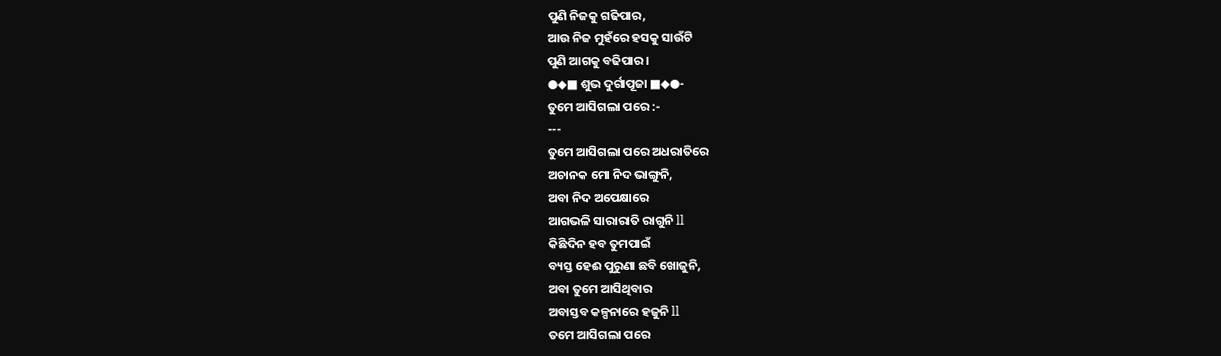ପୁଣି ନିଜକୁ ଗଢିପାର,
ଆଉ ନିଜ ମୁହଁରେ ହସକୁ ସାଉଁଟି
ପୁଣି ଆଗକୁ ବଢିପାର ।
●◆■ ଶୁଭ ଦୁର୍ଗାପୂଜା ■◆●-
ତୁମେ ଆସିଗଲା ପରେ :-
---
ତୁମେ ଆସିଗଲା ପରେ ଅଧରାତିରେ
ଅଚାନକ ମୋ ନିଦ ଭାଙ୍ଗୁନି,
ଅବା ନିଦ ଅପେକ୍ଷାରେ
ଆଗଭଳି ସାରାରାତି ରାଗୁନି ll
କିଛିଦିନ ହବ ତୁମପାଇଁ
ବ୍ୟସ୍ତ ହେଈ ପୁରୁଣା ଛବି ଖୋଜୁନି,
ଅବା ତୁମେ ଆସିଥିବାର
ଅବାସ୍ତବ କଳ୍ପନାରେ ହଜୁନି ll
ତମେ ଆସିଗଲା ପରେ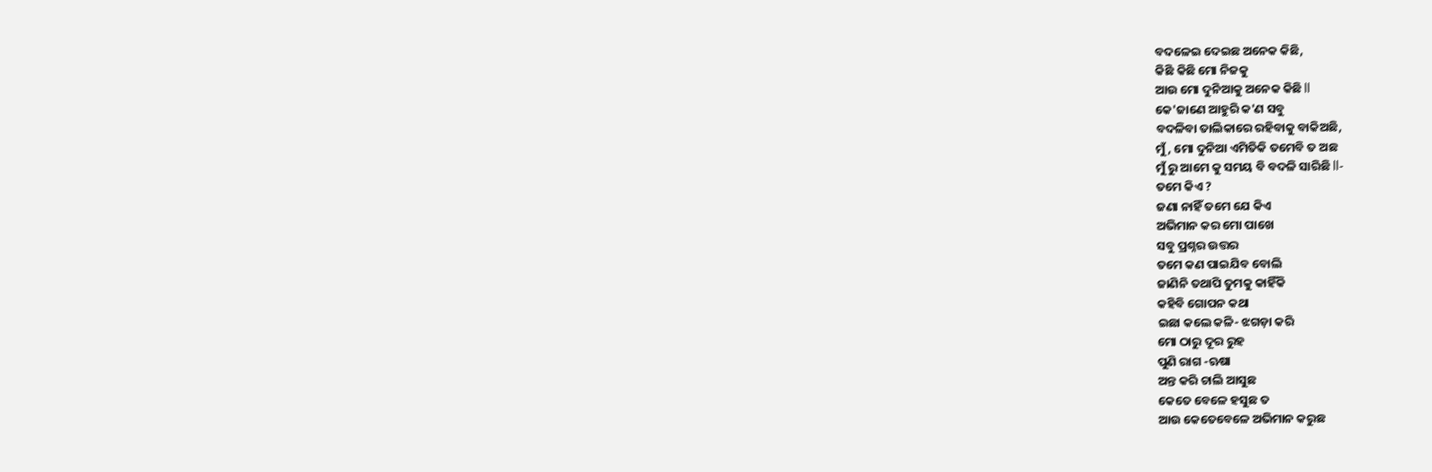ବଦଳେଇ ଦେଇଛ ଅନେକ କିଛି,
କିଛି କିଛି ମୋ ନିଜକୁ
ଆଉ ମୋ ଦୁନିଆକୁ ଅନେକ କିଛି ll
କେ'ଜାଣେ ଆହୁରି କ'ଣ ସବୁ
ବଦଳିବା ତାଲିକାରେ ରହିବାକୁ ବାକିଅଛି,
ମୁଁ, ମୋ ଦୁନିଆ ଏମିତିକି ତମେବି ତ ଅଛ
ମୁଁ ରୁ ଆମେ କୁ ସମୟ ବି ବଦଳି ସାରିଛି ll-
ତମେ କିଏ ?
ଜଣା ନାହିଁ ତମେ ଯେ କିଏ
ଅଭିମାନ କର ମୋ ପାଖେ
ସବୁ ପ୍ରଶ୍ନର ଉତ୍ତର
ତମେ କଣ ପାଇଯିବ ବୋଲି
ଜାଣିନି ତଥାପି ତୁମକୁ କାହିଁକି
କହିବି ଗୋପନ କଥା
ଇଛା କଲେ କଳି- ଝଗଡ଼ା କରି
ମୋ ଠାରୁ ଦୂର ରୁହ
ପୁଣି ରାଗ -ଋଷା
ଅନ୍ତ କରି ଚାଲି ଆସୁଛ
କେତେ ବେଳେ ହସୁଛ ତ
ଆଉ କେତେବେଳେ ଅଭିମାନ କରୁଛ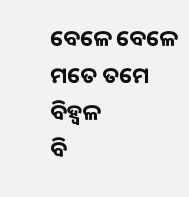ବେଳେ ବେଳେ ମତେ ତମେ ବିହ୍ବଳ
ବି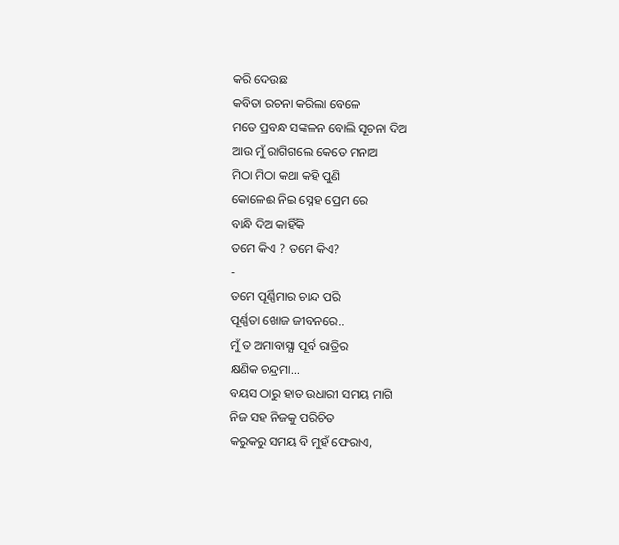କରି ଦେଉଛ
କବିତା ରଚନା କରିଲା ବେଳେ
ମତେ ପ୍ରବନ୍ଧ ସଙ୍କଳନ ବୋଲି ସୂଚନା ଦିଅ
ଆଉ ମୁଁ ରାଗିଗଲେ କେତେ ମନାଅ
ମିଠା ମିଠା କଥା କହି ପୁଣି
କୋଳେଈ ନିଇ ସ୍ନେହ ପ୍ରେମ ରେ
ବାନ୍ଧି ଦିଅ କାହିଁକି
ତମେ କିଏ ? ତମେ କିଏ?
-
ତମେ ପୂର୍ଣ୍ଣିମାର ଚାନ୍ଦ ପରି
ପୂର୍ଣ୍ଣତା ଖୋଜ ଜୀବନରେ..
ମୁଁ ତ ଅମାବାସ୍ଯା ପୂର୍ବ ରାତ୍ରିର
କ୍ଷଣିକ ଚନ୍ଦ୍ରମା...
ବୟସ ଠାରୁ ହାତ ଉଧାରୀ ସମୟ ମାଗି
ନିଜ ସହ ନିଜକୁ ପରିଚିତ
କରୁକରୁ ସମୟ ବି ମୁହଁ ଫେରାଏ,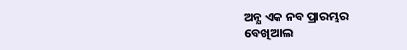ଅନ୍ଯ ଏକ ନବ ପ୍ରାରମ୍ଭର
ବେଖିଆଲ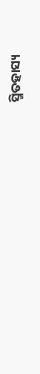ସ୍ମିତହାସ୍ୟ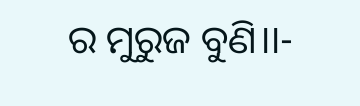ର ମୁରୁଜ ବୁଣି।।-